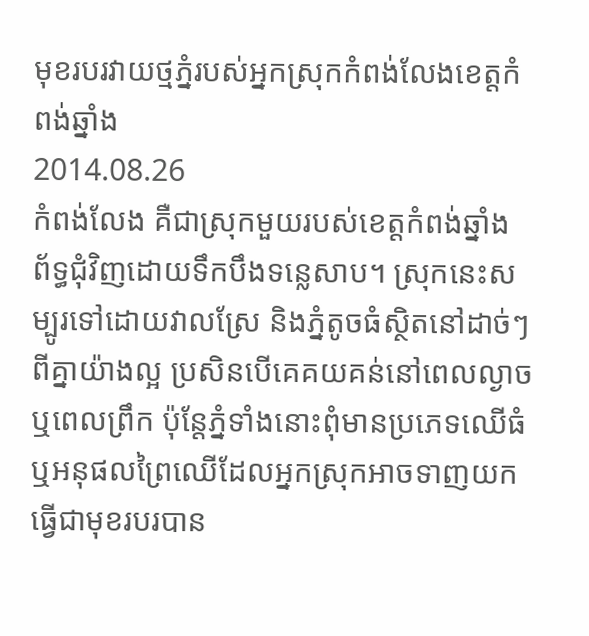មុខរបរវាយថ្មភ្នំរបស់អ្នកស្រុកកំពង់លែងខេត្តកំពង់ឆ្នាំង
2014.08.26
កំពង់លែង គឺជាស្រុកមួយរបស់ខេត្តកំពង់ឆ្នាំង ព័ទ្ធជុំវិញដោយទឹកបឹងទន្លេសាប។ ស្រុកនេះសម្បូរទៅដោយវាលស្រែ និងភ្នំតូចធំស្ថិតនៅដាច់ៗពីគ្នាយ៉ាងល្អ ប្រសិនបើគេគយគន់នៅពេលល្ងាច ឬពេលព្រឹក ប៉ុន្តែភ្នំទាំងនោះពុំមានប្រភេទឈើធំ ឬអនុផលព្រៃឈើដែលអ្នកស្រុកអាចទាញយកធ្វើជាមុខរបរបាន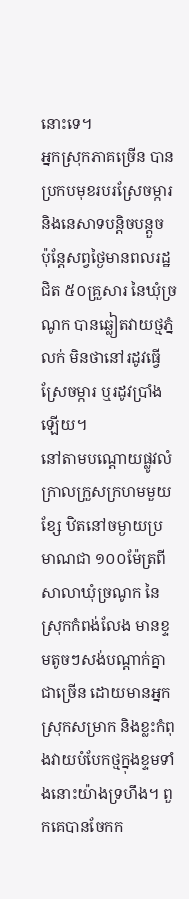នោះទេ។
អ្នកស្រុកភាគច្រើន បានប្រកបមុខរបរស្រែចម្ការ និងនេសាទបន្តិចបន្តួច ប៉ុន្តែសព្វថ្ងៃមានពលរដ្ឋជិត ៥០គ្រួសារ នៃឃុំច្រណូក បានឆ្លៀតវាយថ្មភ្នំលក់ មិនថានៅរដូវធ្វើស្រែចម្ការ ឬរដូវប្រាំងឡើយ។
នៅតាមបណ្ដោយផ្លូវលំក្រាលក្រួសក្រហមមួយខ្សែ ឋិតនៅចម្ងាយប្រមាណជា ១០០ម៉ែត្រពីសាលាឃុំច្រណូក នៃស្រុកកំពង់លែង មានខ្ទមតូចៗសង់បណ្ដាក់គ្នាជាច្រើន ដោយមានអ្នកស្រុកសម្រាក និងខ្លះកំពុងវាយបំបែកថ្មក្នុងខ្ទមទាំងនោះយ៉ាងទ្រហឹង។ ពួកគេបានចែកក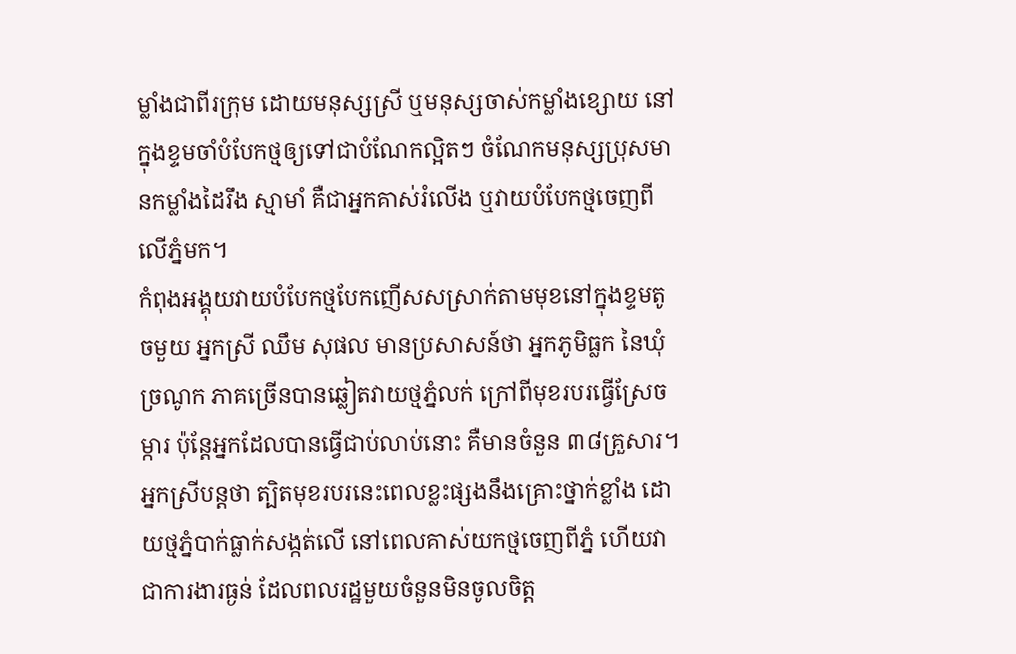ម្លាំងជាពីរក្រុម ដោយមនុស្សស្រី ឬមនុស្សចាស់កម្លាំងខ្សោយ នៅក្នុងខ្ទមចាំបំបែកថ្មឲ្យទៅជាបំណែកល្អិតៗ ចំណែកមនុស្សប្រុសមានកម្លាំងដៃរឹង ស្មាមាំ គឺជាអ្នកគាស់រំលើង ឬវាយបំបែកថ្មចេញពីលើភ្នំមក។
កំពុងអង្គុយវាយបំបែកថ្មបែកញើសសស្រាក់តាមមុខនៅក្នុងខ្ទមតូចមួយ អ្នកស្រី ឈឹម សុផល មានប្រសាសន៍ថា អ្នកភូមិធ្លក នៃឃុំច្រណូក ភាគច្រើនបានឆ្លៀតវាយថ្មភ្នំលក់ ក្រៅពីមុខរបរធ្វើស្រែចម្ការ ប៉ុន្តែអ្នកដែលបានធ្វើជាប់លាប់នោះ គឺមានចំនួន ៣៨គ្រួសារ។ អ្នកស្រីបន្តថា ត្បិតមុខរបរនេះពេលខ្លះផ្សងនឹងគ្រោះថ្នាក់ខ្លាំង ដោយថ្មភ្នំបាក់ធ្លាក់សង្កត់លើ នៅពេលគាស់យកថ្មចេញពីភ្នំ ហើយវាជាការងារធ្ងន់ ដែលពលរដ្ឋមួយចំនួនមិនចូលចិត្ដ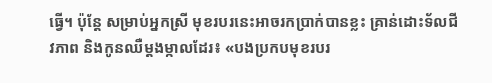ធ្វើ។ ប៉ុន្តែ សម្រាប់អ្នកស្រី មុខរបរនេះអាចរកប្រាក់បានខ្លះ គ្រាន់ដោះទ័លជីវភាព និងកូនឈឺម្ដងម្កាលដែរ៖ «បងប្រកបមុខរបរ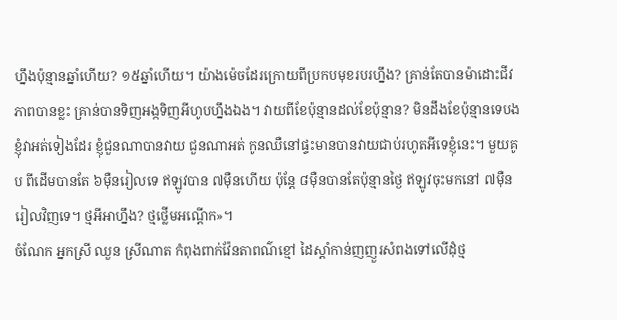ហ្នឹងប៉ុន្មានឆ្នាំហើយ? ១៥ឆ្នាំហើយ។ យ៉ាងម៉េចដែរក្រោយពីប្រកបមុខរបរហ្នឹង? គ្រាន់តែបានម៉ាដោះជីវភាពបានខ្លះ គ្រាន់បានទិញអង្កទិញអីហូបហ្នឹងឯង។ វាយពីខែប៉ុន្មានដល់ខែប៉ុន្មាន? មិនដឹងខែប៉ុន្មានទេបង ខ្ញុំវាអត់ទៀងដែរ ខ្ញុំជួនណាបានវាយ ជួនណាអត់ កូនឈឺនៅផ្ទះមានបានវាយជាប់រហូតអីទេខ្ញុំនេះ។ មួយគូប ពីដើមបានតែ ៦ម៉ឺនរៀលទេ ឥឡូវបាន ៧ម៉ឺនហើយ ប៉ុន្តែ ៨ម៉ឺនបានតែប៉ុន្មានថ្ងៃ ឥឡូវចុះមកនៅ ៧ម៉ឺនរៀលវិញទេ។ ថ្មអីអាហ្នឹង? ថ្មថ្លើមអណ្ដើក»។
ចំណែក អ្នកស្រី ឈួន ស្រីណាត កំពុងពាក់វ៉ែនតាពណ៌ខ្មៅ ដៃស្ដាំកាន់ញញួរសំពងទៅលើដុំថ្ម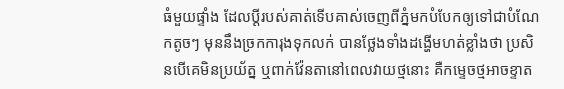ធំមួយផ្ទាំង ដែលប្ដីរបស់គាត់ទើបគាស់ចេញពីភ្នំមកបំបែកឲ្យទៅជាបំណែកតូចៗ មុននឹងច្រកការុងទុកលក់ បានថ្លែងទាំងដង្ហើមហត់ខ្លាំងថា ប្រសិនបើគេមិនប្រយ័ត្ន ឬពាក់វ៉ែនតានៅពេលវាយថ្មនោះ គឺកម្ទេចថ្មអាចខ្ទាត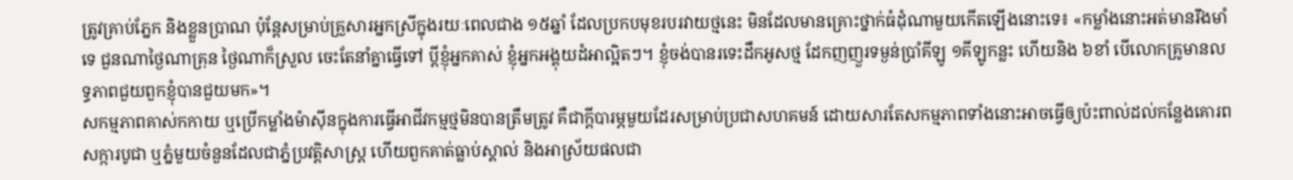ត្រូវគ្រាប់ភ្នែក និងខ្លួនប្រាណ ប៉ុន្តែសម្រាប់គ្រួសារអ្នកស្រីក្នុងរយៈពេលជាង ១៥ឆ្នាំ ដែលប្រកបមុខរបរវាយថ្មនេះ មិនដែលមានគ្រោះថ្នាក់ធំដុំណាមួយកើតឡើងនោះទេ៖ «កម្លាំងនោះអត់មានរឹងមាំទេ ជួនណាថ្ងៃណាគ្រុន ថ្ងៃណាក៏ស្រួល ចេះតែនាំគ្នាធ្វើទៅ ប្ដីខ្ញុំអ្នកគាស់ ខ្ញុំអ្នកអង្គុយដំអាល្អិតៗ។ ខ្ញុំចង់បានរទេះដឹកអូសថ្ម ដែកញញួរទម្ងន់ប្រាំគីឡូ ១គីឡូកន្លះ ហើយនិង ៦ខាំ បើលោកគ្រូមានលទ្ធភាពជួយពួកខ្ញុំបានជួយមក»។
សកម្មភាពគាស់កកាយ ឬប្រើកម្លាំងម៉ាស៊ីនក្នុងការធ្វើអាជីវកម្មថ្មមិនបានត្រឹមត្រូវ គឺជាក្ដីបារម្ភមួយដែរសម្រាប់ប្រជាសហគមន៍ ដោយសារតែសកម្មភាពទាំងនោះអាចធ្វើឲ្យប៉ះពាល់ដល់កន្លែងគោរពសក្ការបូជា ឬភ្នំមួយចំនួនដែលជាភ្នំប្រវត្តិសាស្ត្រ ហើយពួកគាត់ធ្លាប់ស្គាល់ និងអាស្រ័យផលជា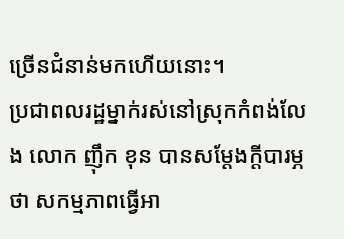ច្រើនជំនាន់មកហើយនោះ។
ប្រជាពលរដ្ឋម្នាក់រស់នៅស្រុកកំពង់លែង លោក ញ៉ឹក ខុន បានសម្ដែងក្ដីបារម្ភថា សកម្មភាពធ្វើអា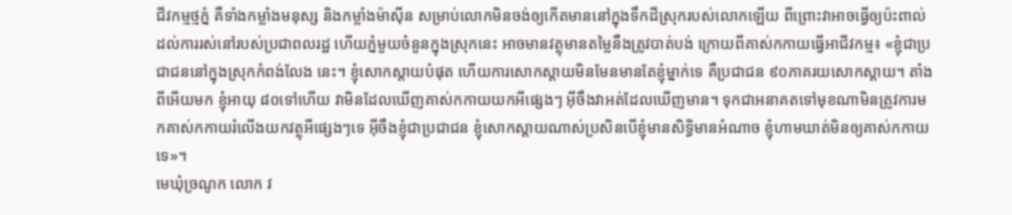ជីវកម្មថ្មភ្នំ គឺទាំងកម្លាំងមនុស្ស និងកម្លាំងម៉ាស៊ីន សម្រាប់លោកមិនចង់ឲ្យកើតមាននៅក្នុងទឹកដីស្រុករបស់លោកឡើយ ពីព្រោះវាអាចធ្វើឲ្យប៉ះពាល់ដល់ការរស់នៅរបស់ប្រជាពលរដ្ឋ ហើយភ្នំមួយចំនួនក្នុងស្រុកនេះ អាចមានវត្ថុមានតម្លៃនឹងត្រូវបាត់បង់ ក្រោយពីគាស់កកាយធ្វើអាជីវកម្ម៖ «ខ្ញុំជាប្រជាជននៅក្នុងស្រុកកំពង់លែង នេះ។ ខ្ញុំសោកស្ដាយបំផុត ហើយការសោកស្ដាយមិនមែនមានតែខ្ញុំម្នាក់ទេ គឺប្រជាជន ៩០ភាគរយសោកស្ដាយ។ តាំងពីអើយមក ខ្ញុំអាយុ ៨០ទៅហើយ វាមិនដែលឃើញគាស់កកាយយកអីផ្សេងៗ អ៊ីចឹងវាអត់ដែលឃើញមាន។ ទុកជាអនាគតទៅមុខណាមិនត្រូវការមកគាស់កកាយរំលើងយកវត្ថុអីផ្សេងៗទេ អ៊ីចឹងខ្ញុំជាប្រជាជន ខ្ញុំសោកស្ដាយណាស់ប្រសិនបើខ្ញុំមានសិទ្ធិមានអំណាច ខ្ញុំហាមឃាត់មិនឲ្យគាស់កកាយទេ»។
មេឃុំច្រណូក លោក វ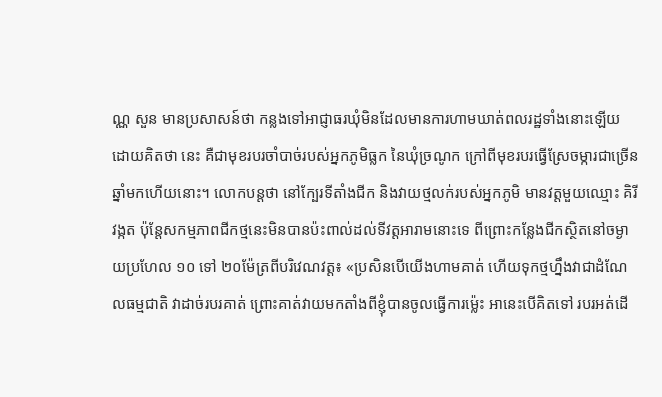ណ្ណ សួន មានប្រសាសន៍ថា កន្លងទៅអាជ្ញាធរឃុំមិនដែលមានការហាមឃាត់ពលរដ្ឋទាំងនោះឡើយ ដោយគិតថា នេះ គឺជាមុខរបរចាំបាច់របស់អ្នកភូមិធ្លក នៃឃុំច្រណូក ក្រៅពីមុខរបរធ្វើស្រែចម្ការជាច្រើនឆ្នាំមកហើយនោះ។ លោកបន្តថា នៅក្បែរទីតាំងជីក និងវាយថ្មលក់របស់អ្នកភូមិ មានវត្តមួយឈ្មោះ គិរីវង្កត ប៉ុន្តែសកម្មភាពជីកថ្មនេះមិនបានប៉ះពាល់ដល់ទីវត្តអារាមនោះទេ ពីព្រោះកន្លែងជីកស្ថិតនៅចម្ងាយប្រហែល ១០ ទៅ ២០ម៉ែត្រពីបរិវេណវត្ត៖ «ប្រសិនបើយើងហាមគាត់ ហើយទុកថ្មហ្នឹងវាជាដំណែលធម្មជាតិ វាដាច់របរគាត់ ព្រោះគាត់វាយមកតាំងពីខ្ញុំបានចូលធ្វើការម្ល៉េះ អានេះបើគិតទៅ របរអត់ដើ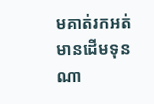មគាត់រកអត់មានដើមទុនណា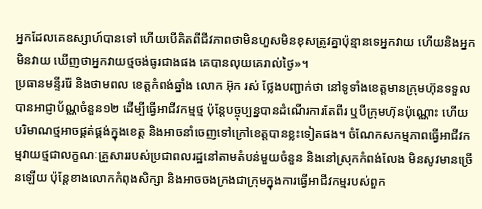អ្នកដែលគេឧស្សាហ៍បានទៅ ហើយបើគិតពីជីវភាពថាមិនហួសមិនខុសត្រូវគ្នាប៉ុន្មានទេអ្នកវាយ ហើយនិងអ្នកមិនវាយ ឃើញថាអ្នកវាយថ្មចង់ធូរជាងផង គេបានលុយគេរាល់ថ្ងៃ»។
ប្រធានមន្ទីររ៉ែ និងថាមពល ខេត្តកំពង់ឆ្នាំង លោក អ៊ុក រស់ ថ្លែងបញ្ជាក់ថា នៅទូទាំងខេត្តមានក្រុមហ៊ុនទទួលបានអាជ្ញាប័ណ្ណចំនួន១២ ដើម្បីធ្វើអាជីវកម្មថ្ម ប៉ុន្តែបច្ចុប្បន្នបានដំណើរការតែពីរ ឬបីក្រុមហ៊ុនប៉ុណ្ណោះ ហើយបរិមាណថ្មអាចផ្គត់ផ្គង់ក្នុងខេត្ត និងអាចនាំចេញទៅក្រៅខេត្តបានខ្លះទៀតផង។ ចំណែកសកម្មភាពធ្វើអាជីវកម្មវាយថ្មជាលក្ខណៈគ្រួសាររបស់ប្រជាពលរដ្ឋនៅតាមតំបន់មួយចំនួន និងនៅស្រុកកំពង់លែង មិនសូវមានច្រើនឡើយ ប៉ុន្តែខាងលោកកំពុងសិក្សា និងអាចចងក្រងជាក្រុមក្នុងការធ្វើអាជីវកម្មរបស់ពួក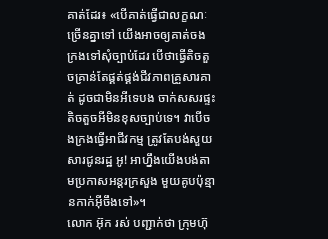គាត់ដែរ៖ «បើគាត់ធ្វើជាលក្ខណៈច្រើនគ្នាទៅ យើងអាចឲ្យគាត់ចងក្រងទៅសុំច្បាប់ដែរ បើថាធ្វើតិចតួចគ្រាន់តែផ្គត់ផ្គង់ជីវភាពគ្រួសារគាត់ ដូចជាមិនអីទេបង ចាក់សសរផ្ទះតិចតួចអីមិនខុសច្បាប់ទេ។ វាបើចងក្រងធ្វើអាជីវកម្ម ត្រូវតែបង់សួយសារជូនរដ្ឋ អូ! អាហ្នឹងយើងបង់តាមប្រកាសអន្តរក្រសួង មួយគូបប៉ុន្មានកាក់អ៊ីចឹងទៅ»។
លោក អ៊ុក រស់ បញ្ជាក់ថា ក្រុមហ៊ុ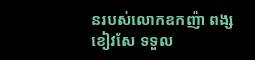នរបស់លោកឧកញ៉ា ពង្ស ខៀវសែ ទទួល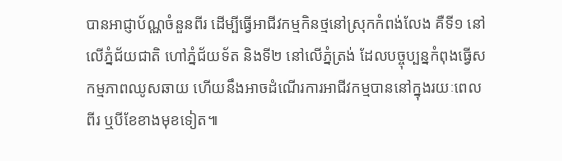បានអាជ្ញាប័ណ្ណចំនួនពីរ ដើម្បីធ្វើអាជីវកម្មកិនថ្មនៅស្រុកកំពង់លែង គឺទី១ នៅលើភ្នំជ័យជាតិ ហៅភ្នំជ័យទ័ត និងទី២ នៅលើភ្នំត្រង់ ដែលបច្ចុប្បន្នកំពុងធ្វើសកម្មភាពឈូសឆាយ ហើយនឹងអាចដំណើរការអាជីវកម្មបាននៅក្នុងរយៈពេលពីរ ឬបីខែខាងមុខទៀត៕